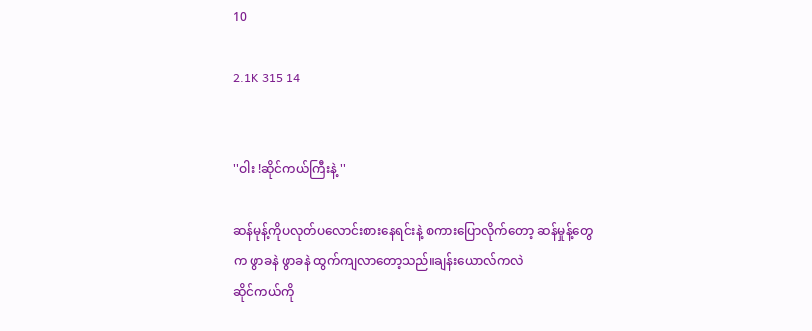10

2.1K 315 14


''ဝါး !ဆိုင်ကယ်ကြီးနဲ့ ''

ဆန်မုန့်ကိုပလုတ်ပလောင်းစားနေရင်းနဲ့ စကားပြောလိုက်တော့ ဆန်မှုန့်တွေက ဖွာခနဲ ဖွာခနဲ ထွက်ကျလာတော့သည်။ချန်းယောလ်ကလဲ
ဆိုင်ကယ်ကို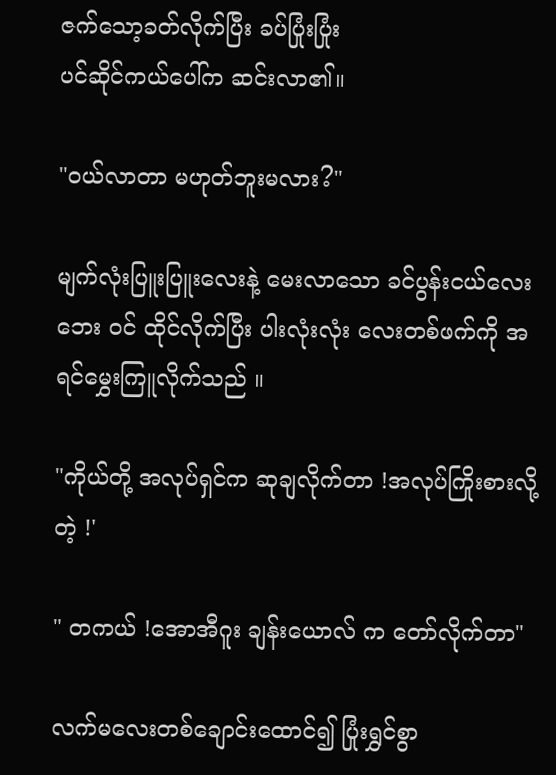ဇက်သော့ခတ်လိုက်ပြီး ခပ်ပြုံးပြုံး
ပင်ဆိုင်ကယ်ပေါ်က ဆင်းလာ၏။

"၀ယ်လာတာ မဟုတ်ဘူးမလား?"

မျက်လုံးပြူးပြူးလေးနဲ့ မေးလာသော ‌ခင်ပွန်းငယ်လေးဘေး ၀င် ထိုင်လိုက်ပြီး ပါးလုံးလုံး လေးတစ်ဖက်ကို အရင်မွှေးကြူလိုက်သည် ။

"ကိုယ်တို့ အလုပ်ရှင်က ဆုချလိုက်တာ !အလုပ်ကြိုးစားလို့တဲ့ !'

" တကယ် !အောအီဂူး ချန်းယောလ် က တော်လိုက်တာ"

လက်မလေးတစ်ချောင်းထောင်၍ ပြုံးရွှင်စွာ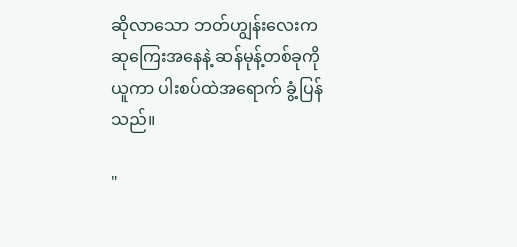ဆိုလာသော ဘတ်ဟျွန်းလေးက ဆုကြေးအနေနဲ့ ဆန်မုန့်တစ်ခုကို ယူကာ ပါးစပ်ထဲအရောက် ခွံ့ပြန်သည်။

"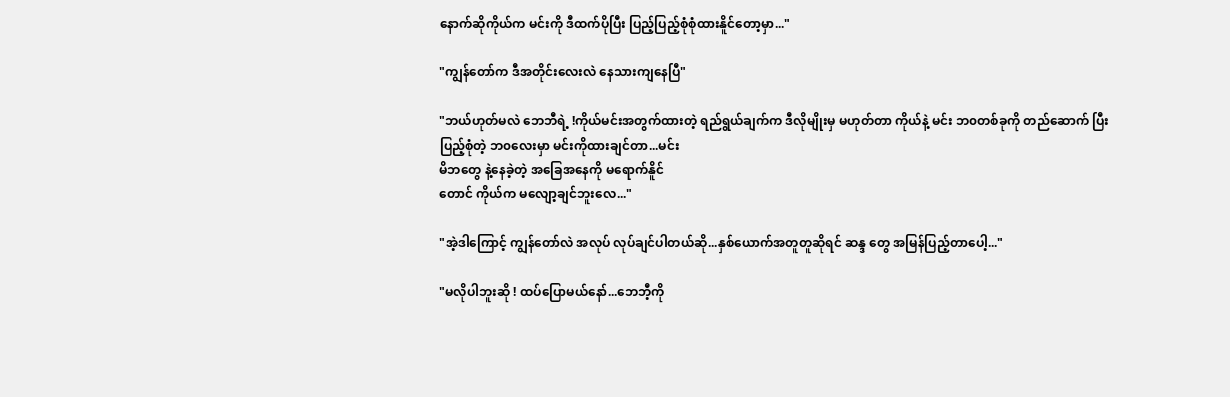နောက်ဆိုကိုယ်က မင်းကို ဒီထက်ပိုပြီး ပြည့်ပြည့်စုံစုံထားနိူင်တော့မှာ..."

"ကျွန်တော်က ဒီအတိုင်းလေးလဲ နေသားကျနေပြီ"

"ဘယ်ဟုတ်မလဲ ဘေဘီရဲ့ !ကိုယ်မင်းအတွက်ထားတဲ့ ရည်ရွယ်ချက်က ဒီလိုမျိုးမှ မဟုတ်တာ ကိုယ်နဲ့ မင်း ဘ၀တစ်ခုကို တည်ဆောက် ပြီး ပြည့်စုံတဲ့ ဘ၀လေးမှာ မင်းကိုထားချင်တာ...မင်း
မိဘတွေ ‌နဲ့နေခဲ့တဲ့ အခြေအနေကို မရောက်နိူင်
တောင် ကိုယ်က မလျော့ချင်ဘူးလေ..."

"အဲ့ဒါကြောင့် ကျွန်တော်လဲ အလုပ် လုပ်ချင်ပါတယ်ဆို...နှစ်ယောက်အတူတူဆိုရင် ဆန္ဒ တွေ အမြန်ပြည့်တာပေါ့..."

"မလိုပါဘူးဆို ! ထပ်ပြောမယ်နော်...ဘေဘီ့ကို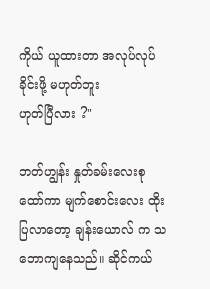ကိုယ် ယူထားတာ အလုပ်လုပ်ခိုင်းဖို့ မဟုတ်ဘူး
ဟုတ်ပြီလား ?"

ဘတ်ဟျွန်း နှုတ်ခမ်းလေးစုထော်ကာ မျက်စောင်းလေး ထိုးပြလာတော့ ချန်းယောလ် က သဘောကျနေသည်။ ဆိုင်ကယ်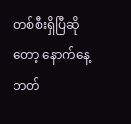တစ်စီးရှိပြီဆိုတော့ နောက်နေ့ ဘတ်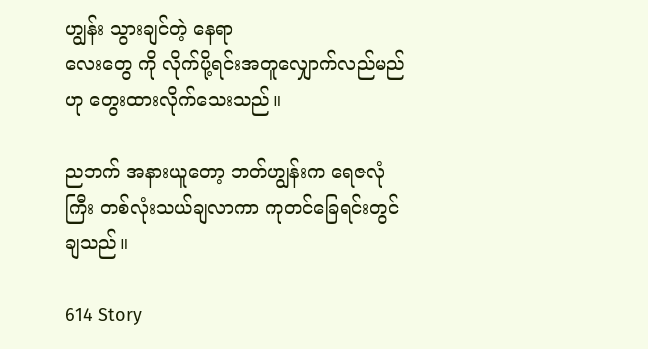ဟျွန်း သွားချင်တဲ့ နေရာ
လေးတွေ ကို လိုက်ပို့ရင်းအတူလျှောက်လည်မည်
ဟု တွေးထားလိုက်သေးသည်။

ညဘက် အနားယူတော့ ဘတ်ဟျွန်းက ရေဇလုံကြီး တစ်လုံးသယ်ချလာကာ ကုတင်ခြေရင်းတွင်
ချသည်။

614 Story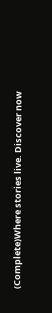(Complete)Where stories live. Discover now